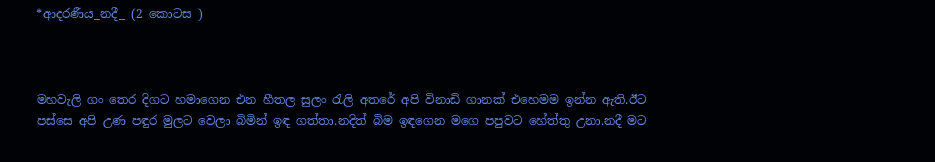*ආදරණීය_නදී_ (2 කොටස )



මහවැලි ගං තෙර දිගට හමාගෙන එන හීතල සුලං රැලි අතරේ අපි විනාඩි ගානක් එහෙමම ඉන්න ඇති.ඊට පස්සෙ අපි උණ පඳුර මුලට වෙලා බිමින් ඉඳ ගත්තා.නදිත් බිම ඉඳගෙන මගෙ පපුවට හේත්තු උනා.නදී මට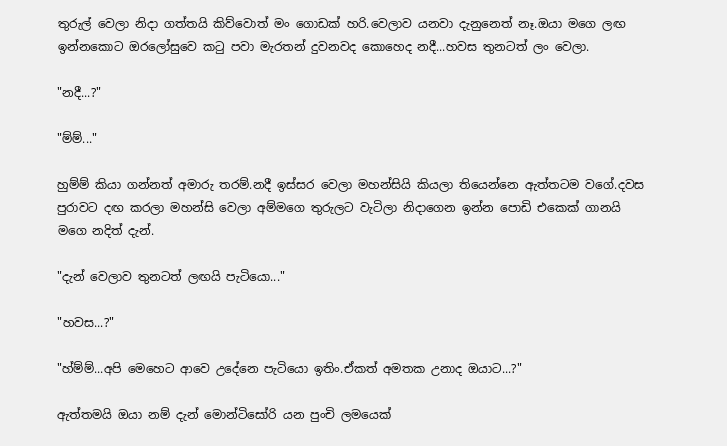තුරුල් වෙලා නිදා ගත්තයි කිව්වොත් මං ගොඩක් හරි.වෙලාව යනවා දැනුනෙත් නෑ.ඔයා මගෙ ලඟ ඉන්නකොට ඔරලෝසුවෙ කටු පවා මැරතන් දුවනවද කොහෙද නදී...හවස තුනටත් ලං වෙලා.

"නදී...?"

"ම්ම්..."

හුම්ම් කියා ගන්නත් අමාරු තරම්.නදී ඉස්සර වෙලා මහන්සියි කියලා තියෙන්නෙ ඇත්තටම වගේ.දවස පුරාවට දඟ කරලා මහන්සි වෙලා අම්මගෙ තුරුලට වැටිලා නිදාගෙන ඉන්න පොඩි එකෙක් ගානයි මගෙ නදිත් දැන්.

"දැන් වෙලාව තුනටත් ලඟයි පැටියො..."

"හවස...?"

"හ්ම්ම්...අපි මෙහෙට ආවෙ උදේනෙ පැටියො ඉතිං.ඒකත් අමතක උනාද ඔයාට...?"

ඇත්තමයි ඔයා නම් දැන් මොන්ටිසෝරි යන පුංචි ලමයෙක්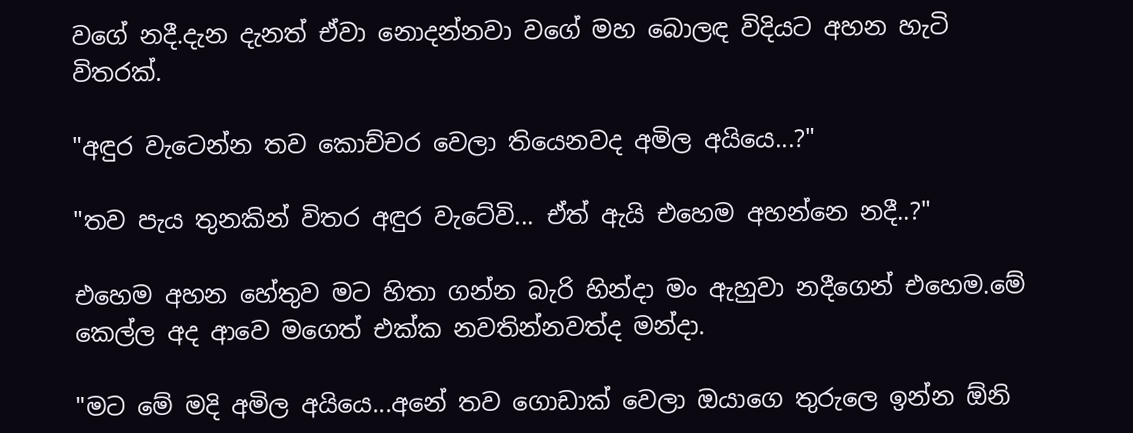වගේ නදී.දැන දැනත් ඒවා නොදන්නවා වගේ මහ බොලඳ විදියට අහන හැටි විතරක්.

"අඳුර වැටෙන්න තව කොච්චර වෙලා තියෙනවද අමිල අයියෙ...?"

"තව පැය තුනකින් විතර අඳුර වැටේවි... ඒත් ඇයි එහෙම අහන්නෙ නදී..?"

එහෙම අහන හේතුව මට හිතා ගන්න බැරි හින්දා මං ඇහුවා නදීගෙන් එහෙම.මේ කෙල්ල අද ආවෙ මගෙත් එක්ක නවතින්නවත්ද මන්දා.

"මට මේ මදි අමිල අයියෙ...අනේ තව ගොඩාක් වෙලා ඔයාගෙ තුරුලෙ ඉන්න ඕනි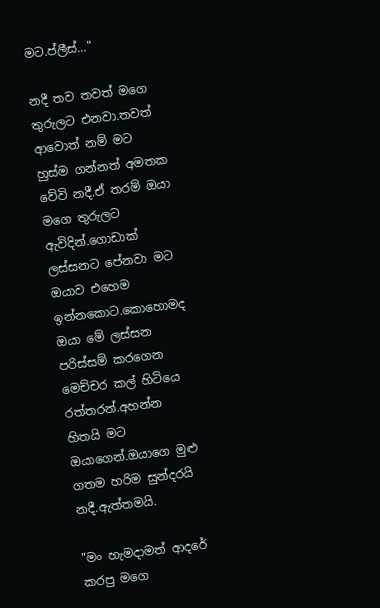මට.ප්ලීස්..."

නදී තව තවත් මගෙ තුරුලට එනවා.තවත් ආවොත් නම් මට හුස්ම ගන්නත් අමතක වේවි නදී.ඒ තරම් ඔයා මගෙ තුරුලට ඇවිදින්.ගොඩාක් ලස්සනට පේනවා මට ඔයාව එහෙම ඉන්නකොට.කොහොමද ඔයා මේ ලස්සන පරිස්සම් කරගෙන මෙච්චර කල් හිටියෙ රත්තරන්.අහන්න හිතයි මට ඔයාගෙන්.ඔයාගෙ මුළු ගතම හරිම සුන්දරයි නදී.ඇත්තමයි.

"මං හැමදාමත් ආදරේ කරපු මගෙ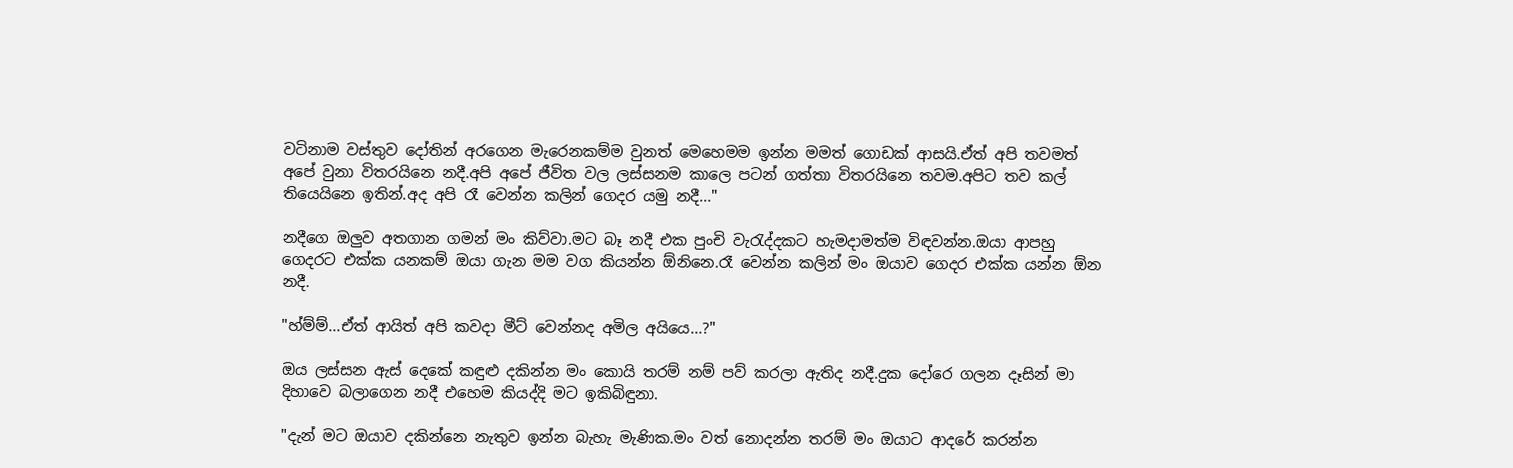වටිනාම වස්තුව දෝතින් අරගෙන මැරෙනකම්ම වුනත් මෙහෙමම ඉන්න මමත් ගොඩක් ආසයි.ඒත් අපි තවමත් අපේ වුනා විතරයිනෙ නදී.අපි අපේ ජීවිත වල ලස්සනම කාලෙ පටන් ගත්තා විතරයිනෙ තවම.අපිට තව කල් තියෙයිනෙ ඉතින්.අද අපි රෑ වෙන්න කලින් ගෙදර යමු නදී..."

නදීගෙ ඔලුව අතගාන ගමන් මං කිව්වා.මට බෑ නදී එක පුංචි වැරැද්දකට හැමදාමත්ම විඳවන්න.ඔයා ආපහු ගෙදරට එක්ක යනකම් ඔයා ගැන මම වග කියන්න ඕනිනෙ.රෑ වෙන්න කලින් මං ඔයාව ගෙදර එක්ක යන්න ඕන නදී.

"හ්ම්ම්...ඒත් ආයිත් අපි කවදා මීට් වෙන්නද අමිල අයියෙ...?"

ඔය ලස්සන ඇස් දෙකේ කඳුළු දකින්න මං කොයි තරම් නම් පව් කරලා ඇතිද නදී.දුක දෝරෙ ගලන දෑසින් මා දිහාවෙ බලාගෙන නදී එහෙම කියද්දි මට ඉකිබිඳුනා.

"දැන් මට ඔයාව දකින්නෙ නැතුව ඉන්න බැහැ මැණික.මං වත් නොදන්න තරම් මං ඔයාට ආදරේ කරන්න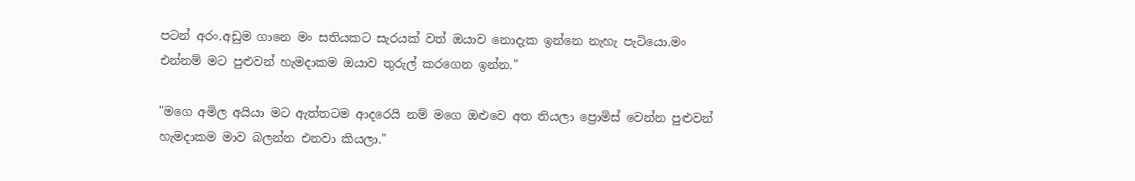පටන් අරං.අඩුම ගානෙ මං සතියකට සැරයක් වත් ඔයාව නොදැක ඉන්නෙ නැහැ පැටියො.මං එන්නම් මට පුළුවන් හැමදාකම ඔයාව තුරුල් කරගෙන ඉන්න."

"මගෙ අමිල අයියා මට ඇත්තටම ආදරෙයි නම් මගෙ ඔළුවෙ අත තියලා ප්‍රොමිස් වෙන්න පුළුවන් හැමදාකම මාව බලන්න එනවා කියලා."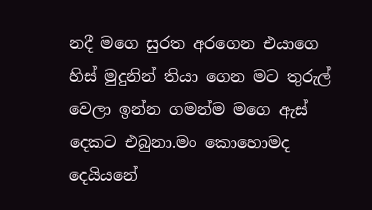නදී මගෙ සුරත අරගෙන එයාගෙ හිස් මුදුනින් තියා ගෙන මට තුරුල් වෙලා ඉන්න ගමන්ම මගෙ ඇස් දෙකට එබුනා.මං කොහොමද දෙයියනේ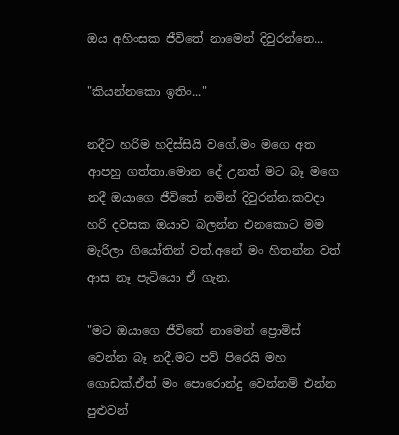ඔය අහිංසක ජීවිතේ නාමෙන් දිවුරන්නෙ...

"කියන්නකො ඉතිං..."

නදීට හරිම හදිස්සියි වගේ.මං මගෙ අත ආපහු ගත්තා.මොන දේ උනත් මට බෑ මගෙ නදී ඔයාගෙ ජීවිතේ නමින් දිවුරන්න.කවදා හරි දවසක ඔයාව බලන්න එනකොට මම මැරිලා ගියෝතින් වත්.අනේ මං හිතන්න වත් ආස නෑ පැටියො ඒ ගැන.

"මට ඔයාගෙ ජීවිතේ නාමෙන් ප්‍රොමිස් වෙන්න බෑ නදී.මට පව් පිරෙයි මහ ගොඩක්.ඒත් මං පොරොන්දු වෙන්නම් එන්න පුළුවන්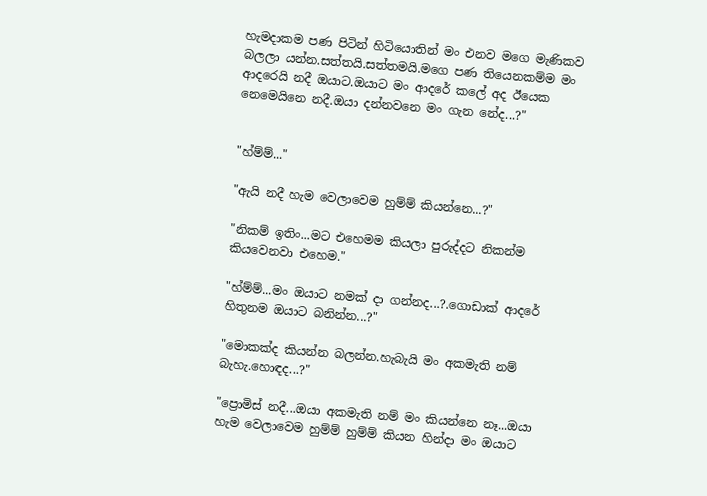හැමදාකම පණ පිටින් හිටියොතින් මං එනව මගෙ මැණිකව බලලා යන්න.සත්තයි.සත්තමයි.මගෙ පණ තියෙනකම්ම මං ආදරෙයි නදී ඔයාට.ඔයාට මං ආදරේ කලේ අද ඊයෙක නෙමෙයිනෙ නදී.ඔයා දන්නවනෙ මං ගැන නේද...?"


"හ්ම්ම්..."

"ඇයි නදී හැම වෙලාවෙම හුම්ම් කියන්නෙ...?"

"නිකම් ඉතිං...මට එහෙමම කියලා පුරුද්දට නිකන්ම කියවෙනවා එහෙම."

"හ්ම්ම්...මං ඔයාට නමක් දා ගන්නද...?.ගොඩාක් ආදරේ හිතුනම ඔයාට බනින්න...?"

"මොකක්ද කියන්න බලන්න.හැබැයි මං අකමැති නම් බැහැ.හොඳද...?"

"ප්‍රොමිස් නදී...ඔයා අකමැති නම් මං කියන්නෙ නෑ...ඔයා හැම වෙලාවෙම හුම්ම් හුම්ම් කියන හින්දා මං ඔයාට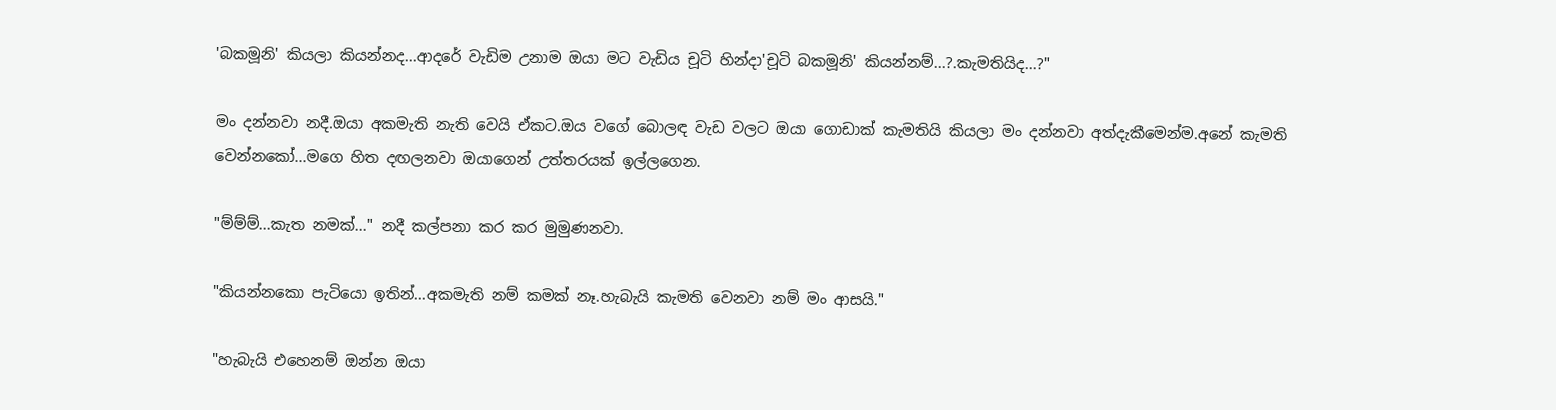'බකමූනි' කියලා කියන්නද...ආදරේ වැඩිම උනාම ඔයා මට වැඩිය චූටි හින්දා'චූටි බකමූනි' කියන්නම්...?.කැමතියිද...?"

මං දන්නවා නදී.ඔයා අකමැති නැති වෙයි ඒකට.ඔය වගේ බොලඳ වැඩ වලට ඔයා ගොඩාක් කැමතියි කියලා මං දන්නවා අත්දැකීමෙන්ම.අනේ කැමති වෙන්නකෝ...මගෙ හිත දඟලනවා ඔයාගෙන් උත්තරයක් ඉල්ලගෙන.

"ම්ම්ම්...කැත නමක්..." නදී කල්පනා කර කර මුමුණනවා.

"කියන්නකො පැටියො ඉතින්...අකමැති නම් කමක් නෑ.හැබැයි කැමති වෙනවා නම් මං ආසයි."

"හැබැයි එහෙනම් ඔන්න ඔයා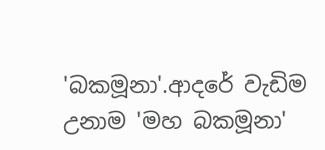'බකමූනා'.ආදරේ වැඩිම උනාම 'මහ බකමූනා'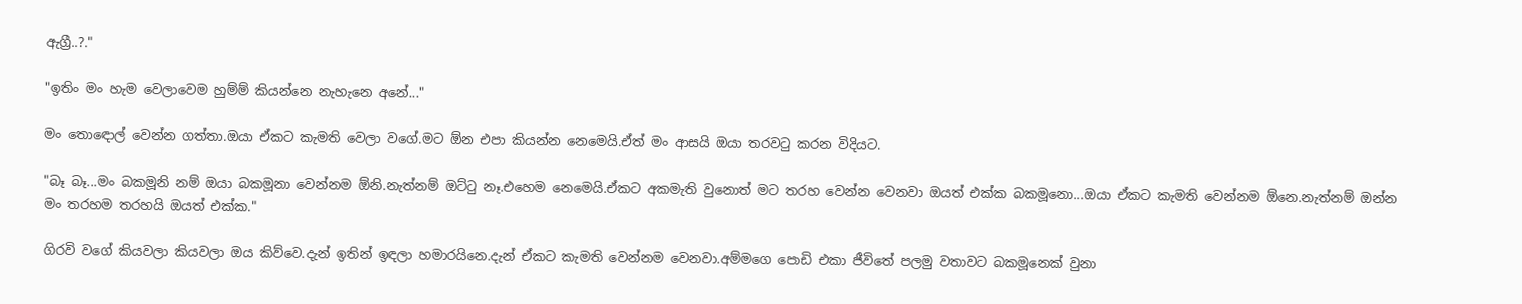ඇග්‍රී..?."

"ඉතිං මං හැම වෙලාවෙම හුම්ම් කියන්නෙ නැහැනෙ අනේ..."

මං තොඳොල් වෙන්න ගත්තා.ඔයා ඒකට කැමති වෙලා වගේ.මට ඕන එපා කියන්න නෙමෙයි.ඒත් මං ආසයි ඔයා තරවටු කරන විදියට.

"බෑ බෑ...මං බකමූනි නම් ඔයා බකමූනා වෙන්නම ඕනි.නැත්නම් ඔට්ටු නෑ.එහෙම නෙමෙයි.ඒකට අකමැති වුනොත් මට තරහ වෙන්න වෙනවා ඔයත් එක්ක බකමූනො...ඔයා ඒකට කැමති වෙන්නම ඕනෙ.නැත්නම් ඔන්න මං තරහම තරහයි ඔයත් එක්ක."

ගිරවි වගේ කියවලා කියවලා ඔය කිව්වෙ.දැන් ඉතින් ඉඳලා හමාරයිනෙ.දැන් ඒකට කැමති වෙන්නම වෙනවා.අම්මගෙ පොඩි එකා ජීවිතේ පලමු වතාවට බකමූනෙක් වුනා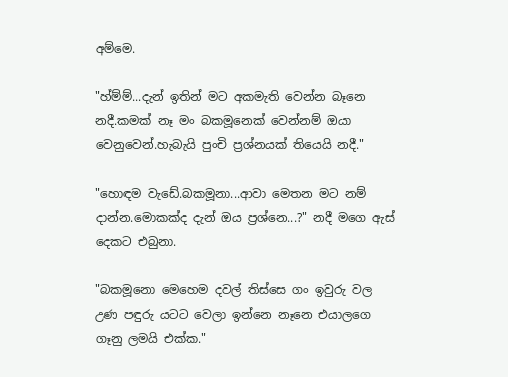අම්මෙ.

"හ්ම්ම්...දැන් ඉතින් මට අකමැති වෙන්න බෑනෙ නදී.කමක් නෑ මං බකමූනෙක් වෙන්නම් ඔයා වෙනුවෙන්.හැබැයි පුංචි ප්‍රශ්නයක් තියෙයි නදී."

"හොඳම වැඩේ.බකමූනා...ආවා මෙතන මට නම් දාන්න.මොකක්ද දැන් ඔය ප්‍රශ්නෙ...?" නදී මගෙ ඇස් දෙකට එබුනා.

"බකමූනො මෙහෙම දවල් තිස්සෙ ගං ඉවුරු වල උණ පඳුරු යටට වෙලා ඉන්නෙ නෑනෙ එයාලගෙ ගෑනු ලමයි එක්ක."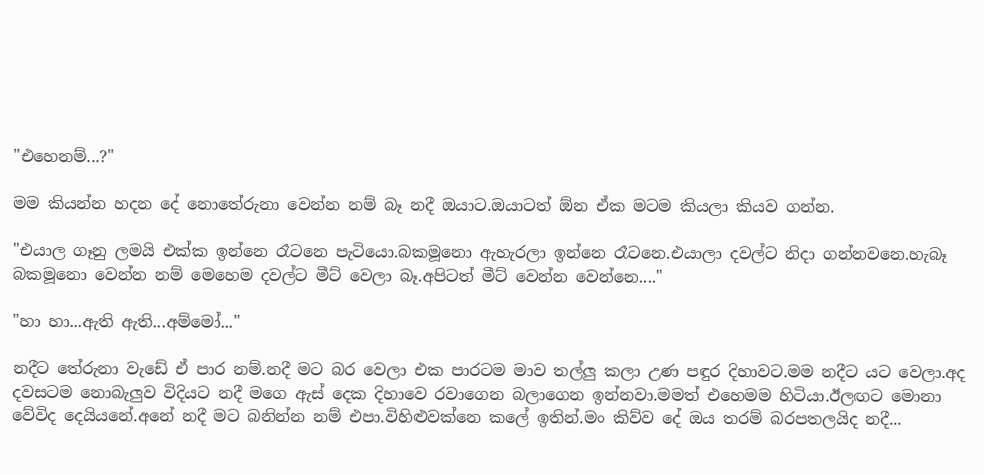"එහෙනම්...?"

මම කියන්න හදන දේ නොතේරුනා වෙන්න නම් බෑ නදී ඔයාට.ඔයාටත් ඕන ඒක මටම කියලා කියව ගන්න.

"එයාල ගෑනු ලමයි එක්ක ඉන්නෙ රෑටනෙ පැටියො.බකමූනො ඇහැරලා ඉන්නෙ රෑටනෙ.එයාලා දවල්ට නිදා ගන්නවනෙ.හැබෑ බකමූනො වෙන්න නම් මෙහෙම දවල්ට මීට් වෙලා බෑ.අපිටත් මීට් වෙන්න වෙන්නෙ...."

"හා හා...ඇති ඇති...අම්මෝ..."

නදීට තේරුනා වැඩේ ඒ පාර නම්.නදී මට බර වෙලා එක පාරටම මාව තල්ලු කලා උණ පඳුර දිහාවට.මම නදීට යට වෙලා.අද දවසටම නොබැලුව විදියට නදී මගෙ ඇස් දෙක දිහාවෙ රවාගෙන බලාගෙන ඉන්නවා.මමත් එහෙමම හිටියා.ඊලඟට මොනා වේවිද දෙයියනේ.අනේ නදී මට බනින්න නම් එපා.විහිළුවක්නෙ කලේ ඉතින්.මං කිව්ව දේ ඔය තරම් බරපතලයිද නදී...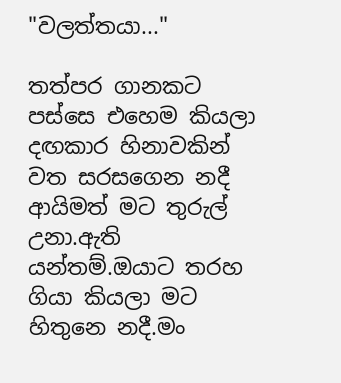"වලත්තයා..."

තත්පර ගානකට පස්සෙ එහෙම කියලා දඟකාර හිනාවකින් වත සරසගෙන නදී ආයිමත් මට තුරුල් උනා.ඇති යන්තම්.ඔයාට තරහ ගියා කියලා මට හිතුනෙ නදී.මං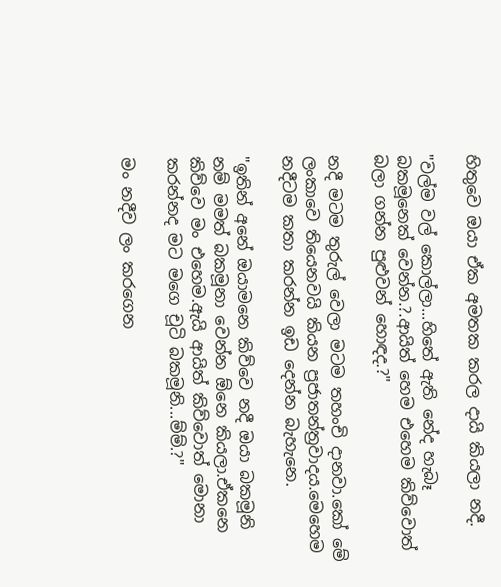හිතුවෙ ඔයා ඒක අමතක කරල දායි කියලා නදී.

"වල්ම වල් කොල්ලා...හිතේ ඇති නේද හැබෑ බකමූනෙක් වෙන්න.?.ආයිත් හෙම එහෙම කිව්වොත් බලා ගන්න පුළුවන් හොඳද.?"

නදී මටම තුරුල් වෙලා මටම තහංචි දානවා.කෝ මේ ලංකාවෙ තියෙනවයි කියන ප්‍රජාතන්ත්‍රවාදය.මෙහෙම නදීටම කතා කරන්න ඉඩ දෙන්න බැහැනෙ.

"ඉතින් අනේ ඔයාමනෙ කිව්වෙ නදී ඔයා බකමූනි නම් මමත් බකමූනා වෙන්න ඕනෙ කියලා.ඒකනෙ කිව්වෙ මං එහෙම.ඇයි ආයිත් කිව්වොත් මොනා කරන්නද මට මගෙ චූටි බකමූනි...ම්ම්.?"

මං නදීව ලං කරගෙන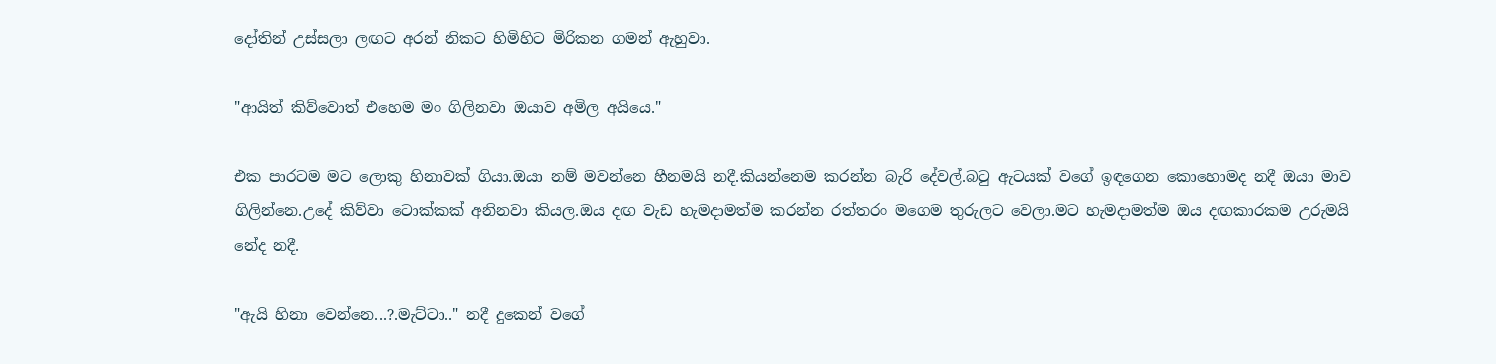දෝතින් උස්සලා ලඟට අරන් නිකට හිමිහිට මිරිකන ගමන් ඇහුවා.

"ආයිත් කිව්වොත් එහෙම මං ගිලිනවා ඔයාව අමිල අයියෙ."

එක පාරටම මට ලොකු හිනාවක් ගියා.ඔයා නම් මවන්නෙ හීනමයි නදී.කියන්නෙම කරන්න බැරි දේවල්.බටු ඇටයක් වගේ ඉඳගෙන කොහොමද නදී ඔයා මාව ගිලින්නෙ.උදේ කිව්වා ටොක්කක් අනිනවා කියල.ඔය දඟ වැඩ හැමදාමත්ම කරන්න රත්තරං මගෙම තුරුලට වෙලා.මට හැමදාමත්ම ඔය දඟකාරකම උරුමයි නේද නදී.

"ඇයි හිනා වෙන්නෙ...?.මැට්ටා.." නදී දුකෙන් වගේ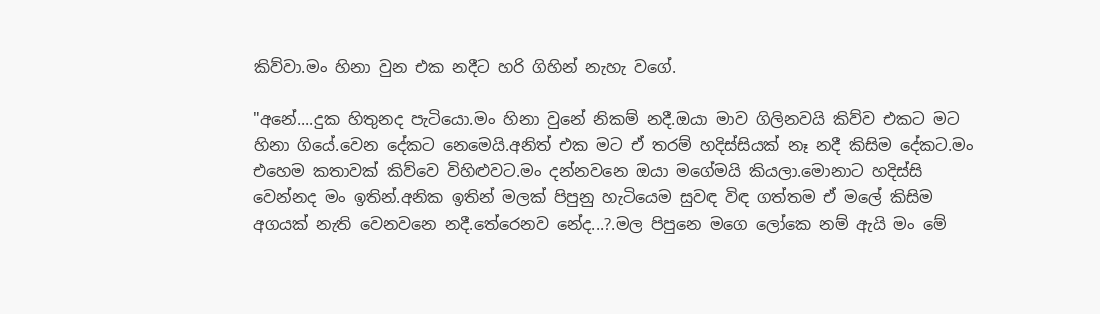කිව්වා.මං හිනා වුන එක නදීට හරි ගිහින් නැහැ වගේ.

"අනේ....දුක හිතුනද පැටියො.මං හිනා වුනේ නිකම් නදී.ඔයා මාව ගිලිනවයි කිව්ව එකට මට හිනා ගියේ.වෙන දේකට නෙමෙයි.අනිත් එක මට ඒ තරම් හදිස්සියක් නෑ නදී කිසිම දේකට.මං එහෙම කතාවක් කිව්වෙ විහිළුවට.මං දන්නවනෙ ඔයා මගේමයි කියලා.මොනාට හදිස්සි වෙන්නද මං ඉතින්.අනික ඉතින් මලක් පිපුනු හැටියෙම සුවඳ විඳ ගත්තම ඒ මලේ කිසිම අගයක් නැති වෙනවනෙ නදී.තේරෙනව නේද...?.මල පිපුනෙ මගෙ ලෝකෙ නම් ඇයි මං මේ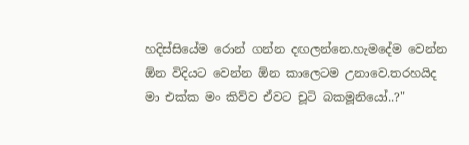හදිස්සියේම රොන් ගන්න දඟලන්නෙ.හැමදේම වෙන්න ඕන විදියට වෙන්න ඕන කාලෙටම උනාවෙ.තරහයිද මා එක්ක මං කිව්ව ඒවට චූටි බකමූනියෝ..?"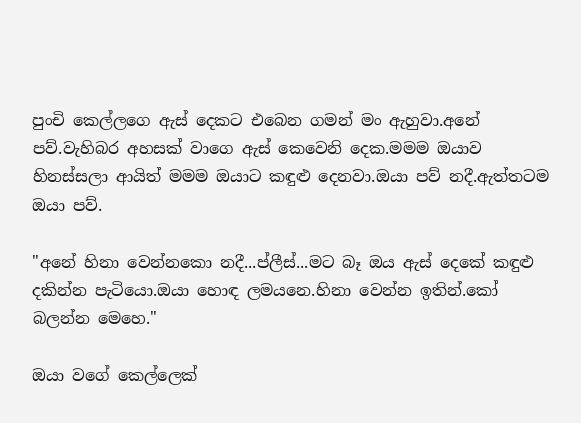පුංචි කෙල්ලගෙ ඇස් දෙකට එබෙන ගමන් මං ඇහුවා.අනේ පව්.වැහිබර අහසක් වාගෙ ඇස් කෙවෙනි දෙක.මමම ඔයාව හිනස්සලා ආයිත් මමම ඔයාට කඳුළු දෙනවා.ඔයා පව් නදී.ඇත්තටම ඔයා පව්.

"අනේ හිනා වෙන්නකො නදී...ප්ලීස්...මට බෑ ඔය ඇස් දෙකේ කඳුළු දකින්න පැටියො.ඔයා හොඳ ලමයනෙ.හිනා වෙන්න ඉතින්.කෝ බලන්න මෙහෙ."

ඔයා වගේ කෙල්ලෙක්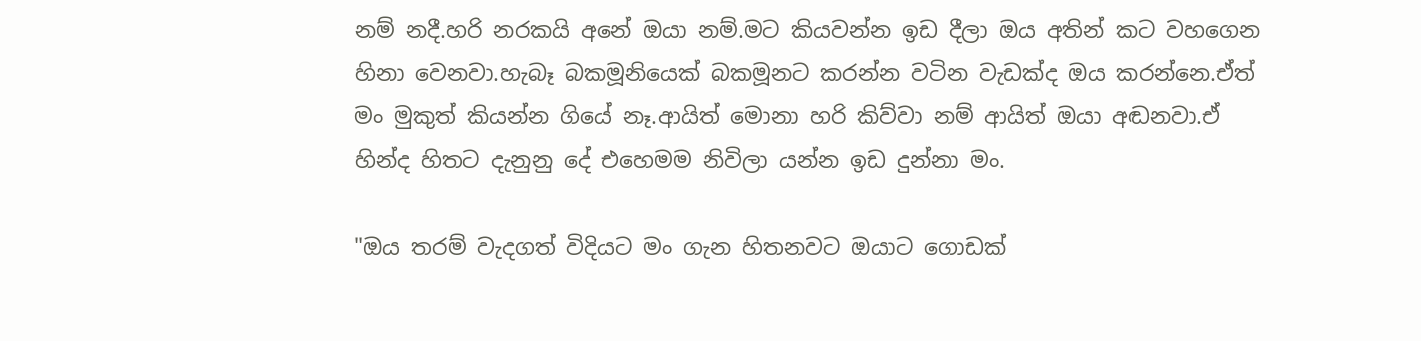නම් නදී.හරි නරකයි අනේ ඔයා නම්.මට කියවන්න ඉඩ දීලා ඔය අතින් කට වහගෙන හිනා වෙනවා.හැබෑ බකමූනියෙක් බකමූනට කරන්න වටින වැඩක්ද ඔය කරන්නෙ.ඒත් මං මුකුත් කියන්න ගියේ නෑ.ආයිත් මොනා හරි කිව්වා නම් ආයිත් ඔයා අඬනවා.ඒ හින්ද හිතට දැනුනු දේ එහෙමම නිවිලා යන්න ඉඩ දුන්නා මං.

"ඔය තරම් වැදගත් විදියට මං ගැන හිතනවට ඔයාට ගොඩක්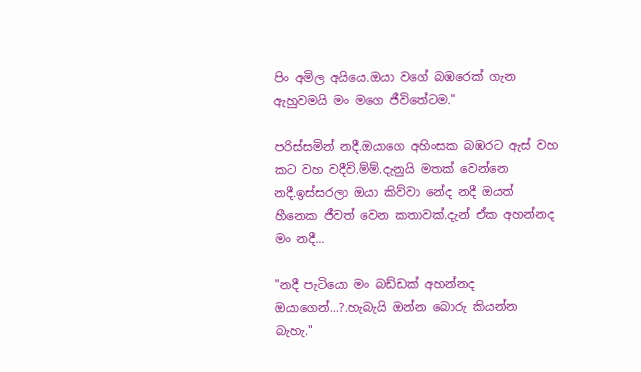පිං අමිල අයියෙ.ඔයා වගේ බඹරෙක් ගැන ඇහුවමයි මං මගෙ ජීවිතේටම."

පරිස්සමින් නදී.ඔයාගෙ අහිංසක බඹරට ඇස් වහ කට වහ වදීවි.ම්ම්.දැනුයි මතක් වෙන්නෙ නදී.ඉස්සරලා ඔයා කිව්වා නේද නදී ඔයත් හීනෙක ජීවත් වෙන කතාවක්.දැන් ඒක අහන්නද මං නදී...

"නදී පැටියො මං බඩ්ඩක් අහන්නද ඔයාගෙන්...?.හැබැයි ඔන්න බොරු කියන්න බැහැ."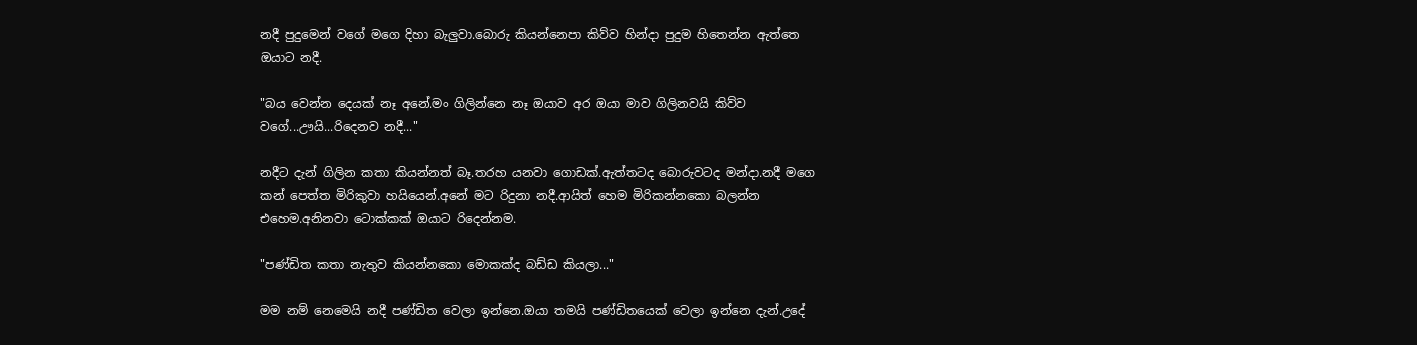නදී පුදුමෙන් වගේ මගෙ දිහා බැලුවා.බොරු කියන්නෙපා කිව්ව හින්දා පුදුම හිතෙන්න ඇත්තෙ ඔයාට නදී.

"බය වෙන්න දෙයක් නෑ අනේ.මං ගිලින්නෙ නෑ ඔයාව අර ඔයා මාව ගිලිනවයි කිව්ව වගේ...ඌයි...රිදෙනව නදී..."

නදීට දැන් ගිලින කතා කියන්නත් බෑ.තරහ යනවා ගොඩක්.ඇත්තටද බොරුවටද මන්දා.නදී මගෙ කන් පෙත්ත මිරිකුවා හයියෙන්.අනේ මට රිදුනා නදී.ආයිත් හෙම මිරිකන්නකො බලන්න එහෙම.අනිනවා ටොක්කක් ඔයාට රිදෙන්නම.

"පණ්ඩිත කතා නැතුව කියන්නකො මොකක්ද බඩ්ඩ කියලා..."

මම නම් නෙමෙයි නදී පණ්ඩිත වෙලා ඉන්නෙ.ඔයා තමයි පණ්ඩිතයෙක් වෙලා ඉන්නෙ දැන්.උදේ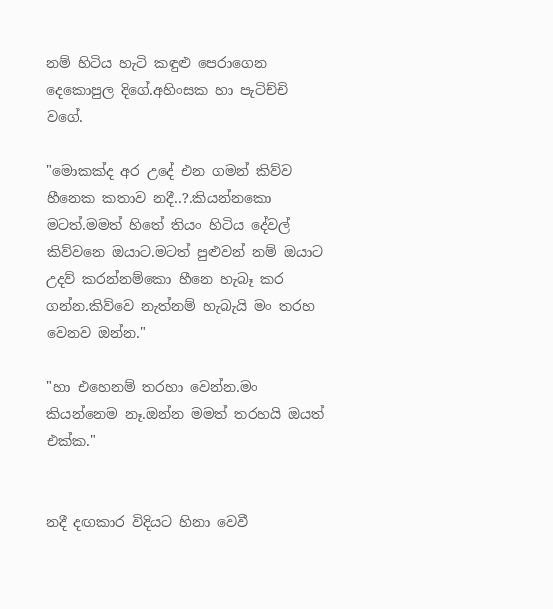නම් හිටිය හැටි කඳුළු පෙරාගෙන දෙකොපුල දිගේ.අහිංසක හා පැටිච්චි වගේ.

"මොකක්ද අර උදේ එන ගමන් කිව්ව හීනෙක කතාව නදී..?.කියන්නකො මටත්.මමත් හිතේ තියං හිටිය දේවල් කිව්වනෙ ඔයාට.මටත් පුළුවන් නම් ඔයාට උදව් කරන්නම්කො හීනෙ හැබෑ කර ගන්න.කිව්වෙ නැත්නම් හැබැයි මං තරහ වෙනව ඔන්න."

"හා එහෙනම් තරහා වෙන්න.මං කියන්නෙම නෑ.ඔන්න මමත් තරහයි ඔයත් එක්ක."


නදී දඟකාර විදියට හිනා වෙවී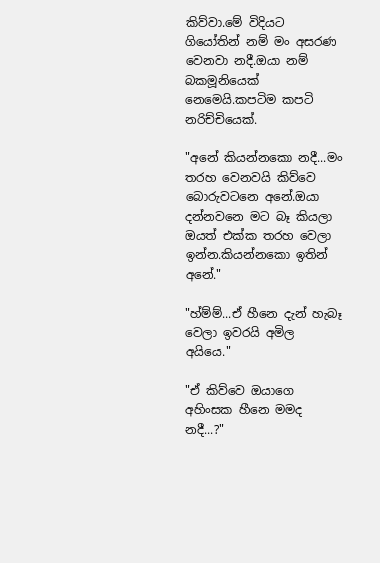කිව්වා.මේ විදියට ගියෝතින් නම් මං අසරණ වෙනවා නදී.ඔයා නම් බකමූනියෙක් නෙමෙයි.කපටිම කපටි නරිච්චියෙක්.

"අනේ කියන්නකො නදී...මං තරහ වෙනවයි කිව්වෙ බොරුවටනෙ අනේ.ඔයා දන්නවනෙ මට බෑ කියලා ඔයත් එක්ක තරහ වෙලා ඉන්න.කියන්නකො ඉතින් අනේ."

"හ්ම්ම්...ඒ හීනෙ දැන් හැබෑ වෙලා ඉවරයි අමිල අයියෙ."

"ඒ කිව්වෙ ඔයාගෙ අහිංසක හීනෙ මමද නදී...?"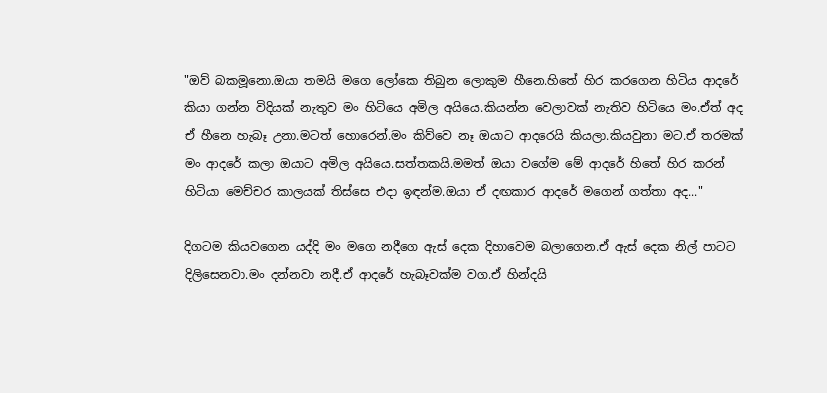"ඔව් බකමූනො.ඔයා තමයි මගෙ ලෝකෙ තිබුන ලොකුම හීනෙ.හිතේ හිර කරගෙන හිටිය ආදරේ කියා ගන්න විදියක් නැතුව මං හිටියෙ අමිල අයියෙ.කියන්න වෙලාවක් නැතිව හිටියෙ මං.ඒත් අද ඒ හීනෙ හැබෑ උනා.මටත් හොරෙන්.මං කිව්වෙ නෑ ඔයාට ආදරෙයි කියලා.කියවුනා මට.ඒ තරමක් මං ආදරේ කලා ඔයාට අමිල අයියෙ.සත්තකයි.මමත් ඔයා වගේම මේ ආදරේ හිතේ හිර කරන් හිටියා මෙච්චර කාලයක් තිස්සෙ එදා ඉඳන්ම.ඔයා ඒ දඟකාර ආදරේ මගෙන් ගත්තා අද..."

දිගටම කියවගෙන යද්දි මං මගෙ නදීගෙ ඇස් දෙක දිහාවෙම බලාගෙන.ඒ ඇස් දෙක නිල් පාටට දිලිසෙනවා.මං දන්නවා නදී.ඒ ආදරේ හැබෑවක්ම වග.ඒ හින්දයි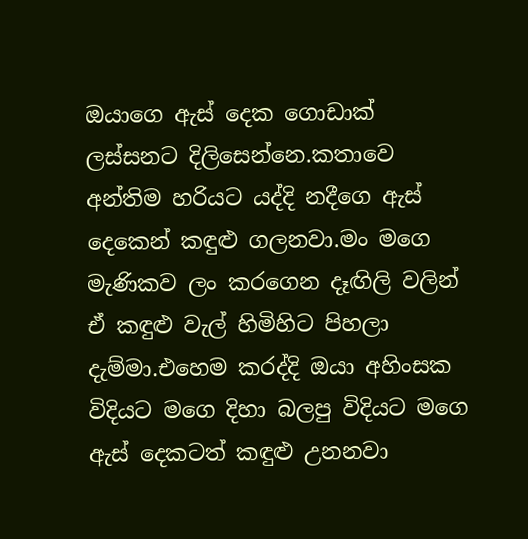ඔයාගෙ ඇස් දෙක ගොඩාක් ලස්සනට දිලිසෙන්නෙ.කතාවෙ අන්තිම හරියට යද්දි නදීගෙ ඇස් දෙකෙන් කඳුළු ගලනවා.මං මගෙ මැණිකව ලං කරගෙන දෑඟිලි වලින් ඒ කඳුළු වැල් හිමිහිට පිහලා දැම්මා.එහෙම කරද්දි ඔයා අහිංසක විදියට මගෙ දිහා බලපු විදියට මගෙ ඇස් දෙකටත් කඳුළු උනනවා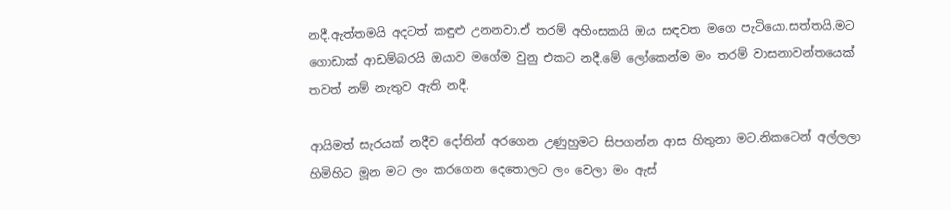නදී.ඇත්තමයි අදටත් කඳුළු උනනවා.ඒ තරම් අහිංසකයි ඔය සඳවත මගෙ පැටියො.සත්තයි.මට ගොඩාක් ආඩම්බරයි ඔයාව මගේම වුනු එකට නදී.මේ ලෝකෙන්ම මං තරම් වාසනාවන්තයෙක් තවත් නම් නැතුව ඇති නදී.

ආයිමත් සැරයක් නදීව දෝතින් අරගෙන උණුහුමට සිපගන්න ආස හිතුනා මට.නිකටෙන් අල්ලලා හිමිහිට මූන මට ලං කරගෙන දෙතොලට ලං වෙලා මං ඇස්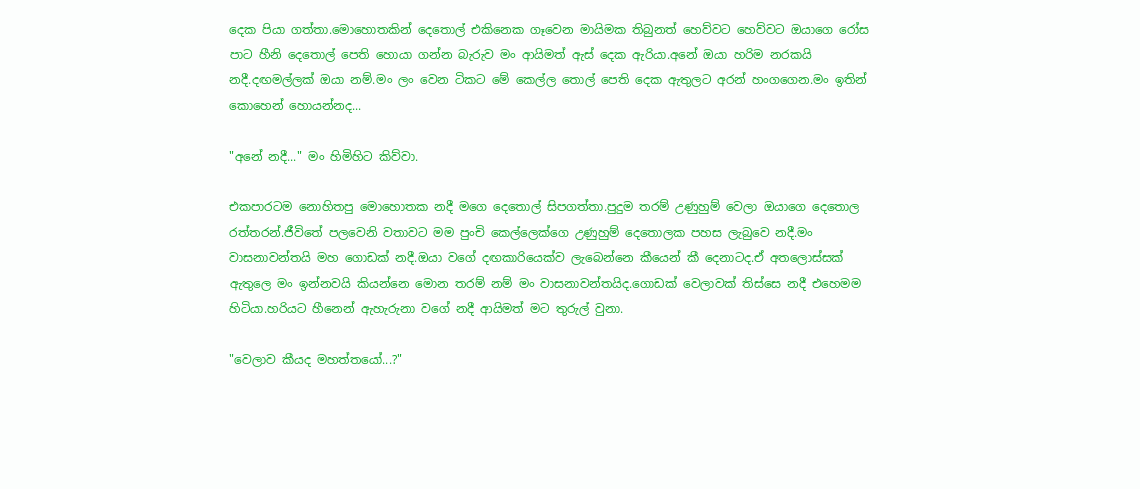දෙක පියා ගත්තා.මොහොතකින් දෙතොල් එකිනෙක ගෑවෙන මායිමක තිබුනත් හෙව්වට හෙව්වට ඔයාගෙ රෝස පාට හීනි දෙතොල් පෙති හොයා ගන්න බැරුව මං ආයිමත් ඇස් දෙක ඇරියා.අනේ ඔයා හරිම නරකයි නදී.දඟමල්ලක් ඔයා නම්.මං ලං වෙන ටිකට මේ කෙල්ල තොල් පෙති දෙක ඇතුලට අරන් හංගගෙන.මං ඉතින් කොහෙන් හොයන්නද...

"අනේ නදී..." මං හිමිහිට කිව්වා.

එකපාරටම නොහිතපු මොහොතක නදී මගෙ දෙතොල් සිපගත්තා.පුදුම තරම් උණුහුම් වෙලා ඔයාගෙ දෙතොල රත්තරන්.ජීවිතේ පලවෙනි වතාවට මම පුංචි කෙල්ලෙක්ගෙ උණුහුම් දෙතොලක පහස ලැබුවෙ නදී.මං වාසනාවන්තයි මහ ගොඩක් නදී.ඔයා වගේ දඟකාරියෙක්ව ලැබෙන්නෙ කීයෙන් කී දෙනාටද.ඒ අතලොස්සක් ඇතුලෙ මං ඉන්නවයි කියන්නෙ මොන තරම් නම් මං වාසනාවන්තයිද.ගොඩක් වෙලාවක් තිස්සෙ නදී එහෙමම හිටියා.හරියට හීනෙන් ඇහැරුනා වගේ නදී ආයිමත් මට තුරුල් වුනා.

"වෙලාව කීයද මහත්තයෝ...?"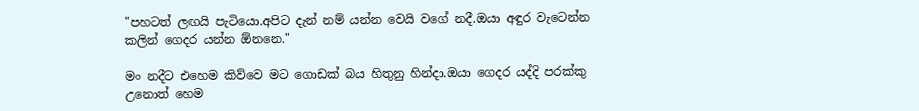"පහටත් ලඟයි පැටියො.අපිට දැන් නම් යන්න වෙයි වගේ නදී.ඔයා අඳුර වැටෙන්න කලින් ගෙදර යන්න ඕනනෙ."

මං නදීට එහෙම කිව්වෙ මට ගොඩක් බය හිතුනු හින්දා.ඔයා ගෙදර යද්දි පරක්කු උනොත් හෙම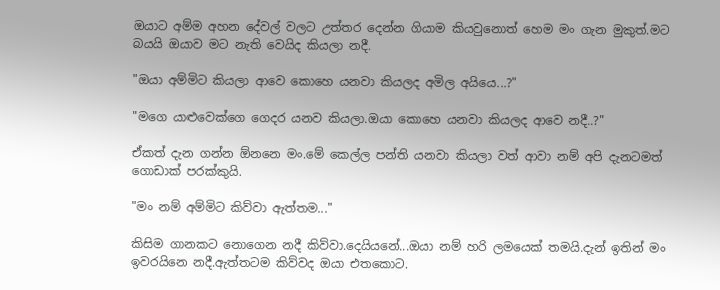ඔයාට අම්ම අහන දේවල් වලට උත්තර දෙන්න ගියාම කියවුනොත් හෙම මං ගැන මුකුත්.මට බයයි ඔයාව මට නැති වෙයිද කියලා නදී.

"ඔයා අම්මිට කියලා ආවෙ කොහෙ යනවා කියලද අමිල අයියෙ...?"

"මගෙ යාළුවෙක්ගෙ ගෙදර යනව කියලා.ඔයා කොහෙ යනවා කියලද ආවෙ නදී..?"

ඒකත් දැන ගන්න ඕනනෙ මං.මේ කෙල්ල පන්ති යනවා කියලා වත් ආවා නම් අපි දැනටමත් ගොඩාක් පරක්කුයි.

"මං නම් අම්මිට කිව්වා ඇත්තම..."

කිසිම ගානකට නොගෙන නදී කිව්වා.දෙයියනේ...ඔයා නම් හරි ලමයෙක් තමයි.දැන් ඉතින් මං ඉවරයිනෙ නදී.ඇත්තටම කිව්වද ඔයා එතකොට.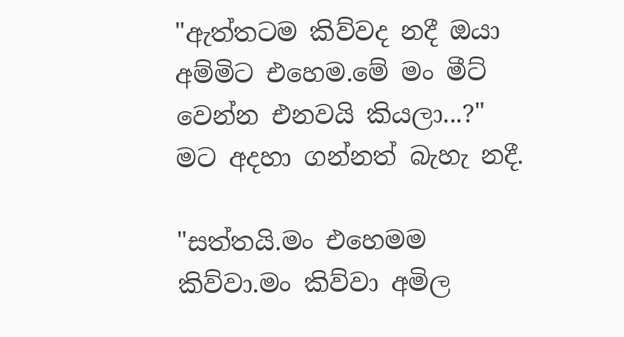"ඇත්තටම කිව්වද නදී ඔයා අම්මිට එහෙම.මේ මං මීට් වෙන්න එනවයි කියලා...?" මට අදහා ගන්නත් බැහැ නදී.

"සත්තයි.මං එහෙමම කිව්වා.මං කිව්වා අමිල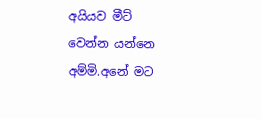අයියව මීට් වෙන්න යන්නෙ අම්මි.අනේ මට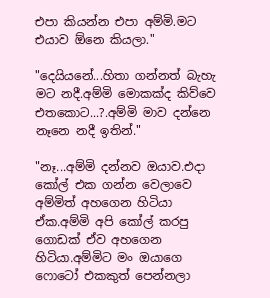එපා කියන්න එපා අම්මි.මට එයාව ඕනෙ කියලා."

"දෙයියනේ...හිතා ගන්නත් බැහැ මට නදී.අම්මි මොකක්ද කිව්වෙ එතකොට...?.අම්මි මාව දන්නෙ නෑනෙ නදී ඉතින්."

"නෑ...අම්මි දන්නව ඔයාව.එදා කෝල් එක ගන්න වෙලාවෙ අම්මිත් අහගෙන හිටියා ඒක.අම්මි අපි කෝල් කරපු ගොඩක් ඒව අහගෙන හිටියා.අම්මිට මං ඔයාගෙ ෆොටෝ එකකුත් පෙන්නලා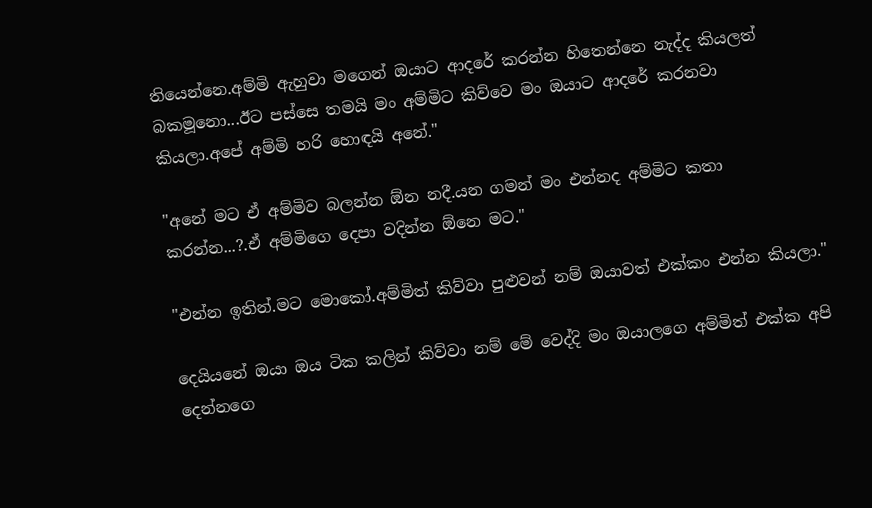තියෙන්නෙ.අම්මි ඇහුවා මගෙන් ඔයාට ආදරේ කරන්න හිතෙන්නෙ නැද්ද කියලත් බකමූනො...ඊට පස්සෙ තමයි මං අම්මිට කිව්වෙ මං ඔයාට ආදරේ කරනවා කියලා.අපේ අම්මි හරි හොඳයි අනේ."

"අනේ මට ඒ අම්මිව බලන්න ඕන නදී.යන ගමන් මං එන්නද අම්මිට කතා කරන්න...?.ඒ අම්මිගෙ දෙපා වදින්න ඕනෙ මට."

"එන්න ඉතින්.මට මොකෝ.අම්මිත් කිව්වා පුළුවන් නම් ඔයාවත් එක්කං එන්න කියලා."

දෙයියනේ ඔයා ඔය ටික කලින් කිව්වා නම් මේ වෙද්දි මං ඔයාලගෙ අම්මිත් එක්ක අපි දෙන්නගෙ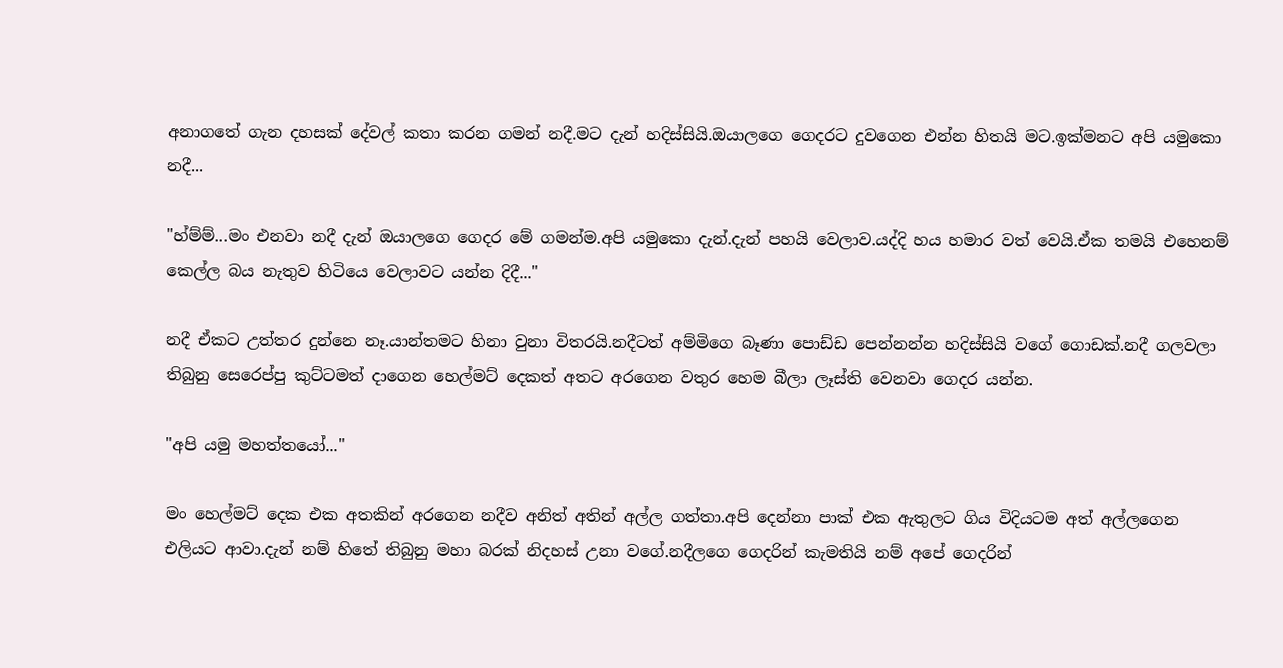අනාගතේ ගැන දහසක් දේවල් කතා කරන ගමන් නදී.මට දැන් හදිස්සියි.ඔයාලගෙ ගෙදරට දුවගෙන එන්න හිතයි මට.ඉක්මනට අපි යමුකො නදී...

"හ්ම්ම්...මං එනවා නදී දැන් ඔයාලගෙ ගෙදර මේ ගමන්ම.අපි යමුකො දැන්.දැන් පහයි වෙලාව.යද්දි හය හමාර වත් වෙයි.ඒක තමයි එහෙනම් කෙල්ල බය නැතුව හිටියෙ වෙලාවට යන්න දිදී..."

නදී ඒකට උත්තර දුන්නෙ නෑ.යාන්තමට හිනා වුනා විතරයි.නදීටත් අම්මිගෙ බෑණා පොඩ්ඩ පෙන්නන්න හදිස්සියි වගේ ගොඩක්.නදී ගලවලා තිබුනු සෙරෙප්පු කුට්ටමත් දාගෙන හෙල්මට් දෙකත් අතට අරගෙන වතුර හෙම බීලා ලෑස්ති වෙනවා ගෙදර යන්න.

"අපි යමු මහත්තයෝ..."

මං හෙල්මට් දෙක එක අතකින් අරගෙන නදීව අනිත් අතින් අල්ල ගත්තා.අපි දෙන්නා පාක් එක ඇතුලට ගිය විදියටම අත් අල්ලගෙන එලියට ආවා.දැන් නම් හිතේ තිබුනු මහා බරක් නිදහස් උනා වගේ.නදීලගෙ ගෙදරින් කැමතියි නම් අපේ ගෙදරින්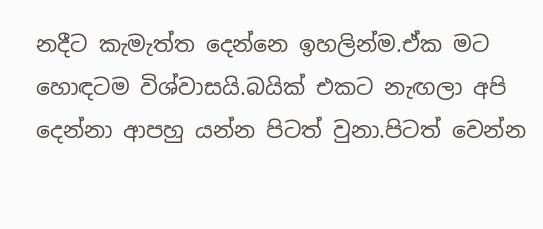නදීට කැමැත්ත දෙන්නෙ ඉහලින්ම.ඒක මට හොඳටම විශ්වාසයි.බයික් එකට නැඟලා අපි දෙන්නා ආපහු යන්න පිටත් වුනා.පිටත් වෙන්න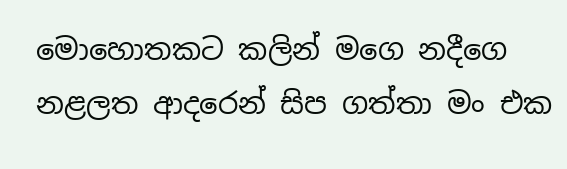මොහොතකට කලින් මගෙ නදීගෙ නළලත ආදරෙන් සිප ගත්තා මං එක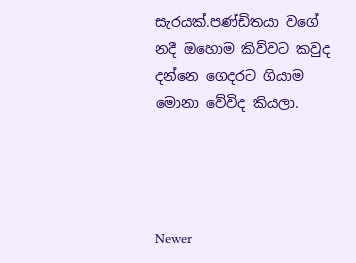සැරයක්.පණ්ඩිතයා වගේ නදී ඔහොම කිව්වට කවුද දන්නෙ ගෙදරට ගියාම මොනා වේවිද කියලා.




Newer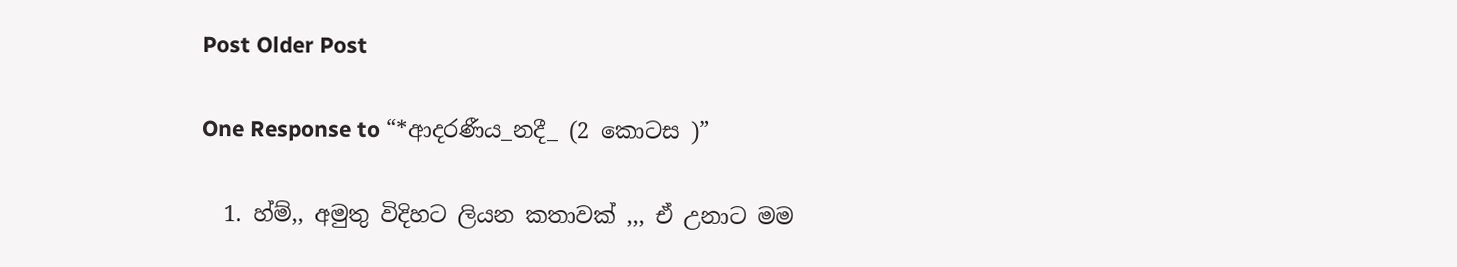Post Older Post

One Response to “*ආදරණීය_නදී_ (2 කොටස )”

  1. හ්ම්,, අමුතු විදිහට ලියන කතාවක් ,,, ඒ උනාට මම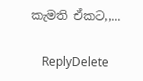කැමති ඒකට,,...

    ReplyDelete